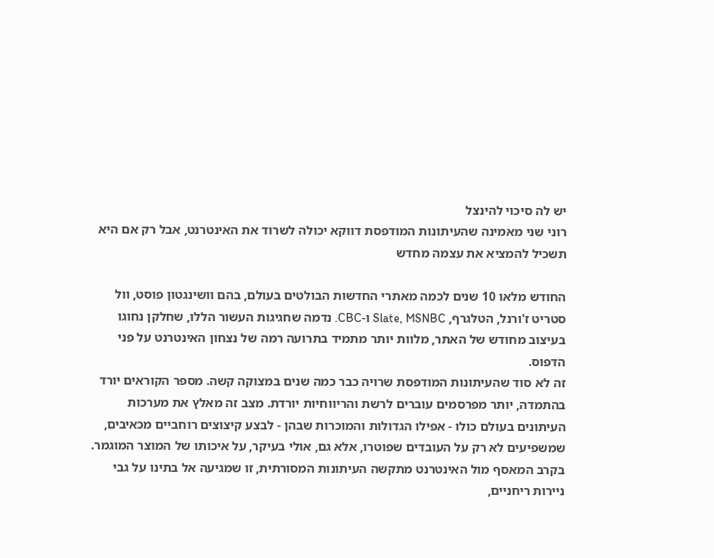יש לה סיכוי להינצל
רוני שני מאמינה שהעיתונות המודפסת דווקא יכולה לשרוד את האינטרנט, אבל רק אם היא תשכיל להמציא את עצמה מחדש

החודש מלאו 10 שנים לכמה מאתרי החדשות הבולטים בעולם, בהם וושינגטון פוסט, וול סטריט ז'ורנל, הטלגרף, Slate, MSNBC ו-CBC. נדמה שחגיגות העשור הללו, שחלקן נחוגו בעיצוב מחודש של האתר, מלוות יותר מתמיד בתרועה רמה של נצחון האינטרנט על פני הדפוס.
זה לא סוד שהעיתונות המודפסת שרויה כבר כמה שנים במצוקה קשה. מספר הקוראים יורד בהתמדה, יותר מפרסמים עוברים לרשת והריווחיות יורדת. מצב זה מאלץ את מערכות העיתונים בעולם כולו - אפילו הגדולות והמוכרות שבהן - לבצע קיצוצים רוחביים מכאיבים, שמשפיעים לא רק על העובדים שפוטרו, אלא גם, אולי בעיקר, על איכותו של המוצר המוגמר.
בקרב המאסף מול האינטרנט מתקשה העיתונות המסורתית, זו שמגיעה אל בתינו על גבי ניירות ריחניים,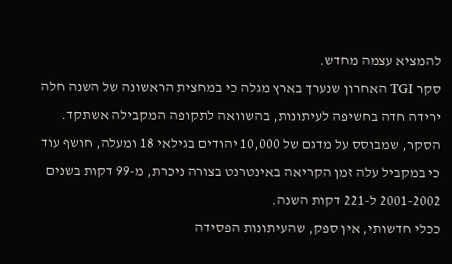להמציא עצמה מחדש.
סקר TGI האחרון שנערך בארץ מגלה כי במחצית הראשונה של השנה חלה ירידה חדה בחשיפה לעיתונות, בהשוואה לתקופה המקבילה אשתקד. הסקר, שמבוסס על מדגם של 10,000 יהודים בגילאי 18 ומעלה, חושף עוד כי במקביל עלה זמן הקריאה באינטרנט בצורה ניכרת, מ-99 דקות בשנים 2001-2002 ל-221 דקות השנה.
ככלי חדשותי, אין ספק, שהעיתונות הפסידה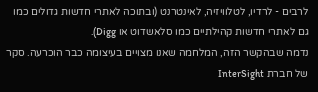לרבים - לרדיו, לטלוויזיה, לאינטרנט (ובתוכה לאתרי חדשות גדולים כמו גם לאתרי חדשות קהילתיים כמו סלאשדוט או Digg).
נדמה שבהקשר הזה, המלחמה שאנו מצויים בעיצומה כבר הוכרעה. סקר של חברת InterSight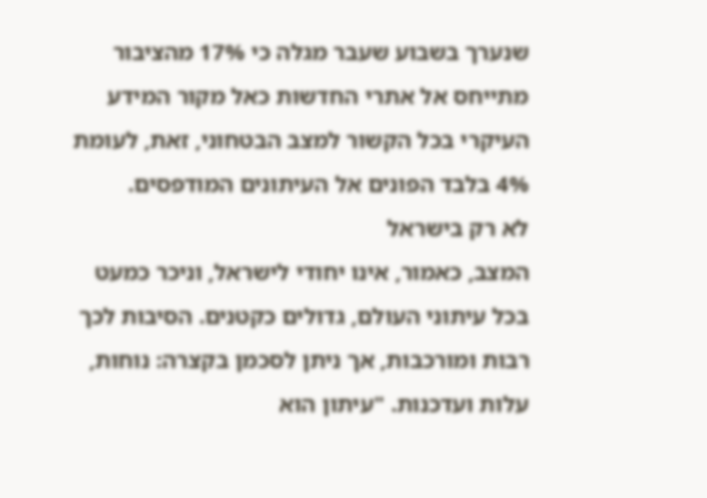שנערך בשבוע שעבר מגלה כי 17% מהציבור מתייחס אל אתרי החדשות כאל מקור המידע העיקרי בכל הקשור למצב הבטחוני, זאת, לעומת 4% בלבד הפונים אל העיתונים המודפסים.
לא רק בישראל
המצב, כאמור, אינו יחודי לישראל, וניכר כמעט בכל עיתוני העולם, גדולים כקטנים. הסיבות לכך רבות ומורכבות, אך ניתן לסכמן בקצרה: נוחות, עלות ועדכנות. "עיתון הוא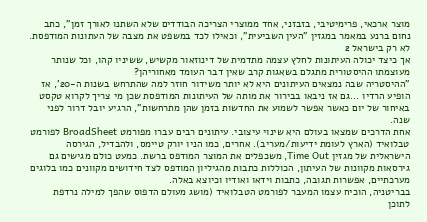מוצר ארכאי, פרימיטיבי, בזבזני, אחד ממוצרי הצריכה הבודדים שלא השתנו לאורך זמן", כתב נחום ברנע במאמר במגזין "העין השביעית", וכאילו לכד במשפט את מצבה של העתונות המודפסת.
לא רק בישראל 2
אך כיצד יכולה העיתונות לחלץ עצמה מתדמית של דינוזאור מקשיש, ששיניו קהו, וכל שנותר מעוצמתו ההיסטורית מתגלם בשאגות קרב שאין דבר העומד מאחוריהן?
"ההיסטריה שבה נמצאים העיתונים היא לא יותר משידור חוזר למה שהתרחש בשנות ה-20', אז הופיע הרדיו ...גם אז ניבאו בבירור את מותה של העיתונות המודפסת שכן מי צריך לקרוא טקסט באיחור של יום כאשר אפשר לשמוע את החדשות בזמן שהן מתרחשות", הרגיע יובל דרור לפני שנה.
אחת הדרכים שמצאו בעולם היא שינוי עיצובי. עיתונים רבים עברו מפורמט BroadSheet לפורמט טבלואיד (הארץ לעומת ידיעות/מעריב). אחרים, כמו הניו יורק טיימס, ולהבדיל, הגירסה הישראלית של מגזין Time Out, משכפלים את המוצר המודפס ברשת. כמעט כולם מגישים גם גירסאות מקוונות של העיתון, הכוללות כתבות מהגיליון המודפס לצד חידושים מקוונים כמו בלוגים מערכתיים, אפשרות תגובה, כתבות וידאו ואודיו וכיוצא באלה.
בבריטניה, הוכיח עצמו המעבר לפורמט הטבלואיד (מושג מעולם הדפוס שהפך למילה נרדפת לתוכן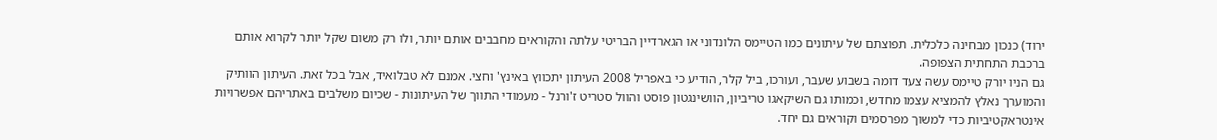ירוד) כנכון מבחינה כלכלית. תפוצתם של עיתונים כמו הטיימס הלונדוני או הגארדיין הבריטי עלתה והקוראים מחבבים אותם יותר, ולו רק משום שקל יותר לקרוא אותם ברכבת התחתית הצפופה.
גם הניו יורק טיימס עשה צעד דומה בשבוע שעבר, ועורכו, ביל קלר, הודיע כי באפריל 2008 העיתון יתכווץ באינץ' וחצי. אמנם לא טבלואיד, אבל בכל זאת. העיתון הוותיק והמוערך נאלץ להמציא עצמו מחדש, וכמותו גם השיקאגו טריביון, הוושינגטון פוסט והוול סטריט ז'ורנל - מעמודי התווך של העיתונות - שכיום משלבים באתריהם אפשרויות אינטראקטיביות כדי למשוך מפרסמים וקוראים גם יחד.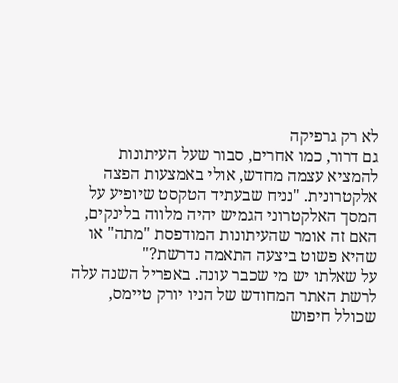לא רק גרפיקה
גם דרור, כמו אחרים, סבור שעל העיתונות להמציא עצמה מחדש, אולי באמצעות הפצה אלקטרונית. "נניח שבעתיד הטקסט שיופיע על המסך האלקטרוני הגמיש יהיה מלווה בלינקים, האם זה אומר שהעיתונות המודפסת "מתה" או שהיא פשוט ביצעה התאמה נדרשת?"
על שאלתו יש מי שכבר עונה. באפריל השנה עלה לרשת האתר המחודש של הניו יורק טיימס, שכולל חיפוש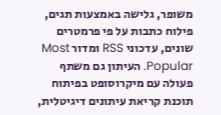משופר, גלישה באמצעות תגים, פילוח כתבות על פי פרמטרים שונים, עדכוני RSS ומדור Most Popular. העיתון גם משתף פעולה עם מיקרוסופט בפיתוח תוכנת קריאת עיתונים דיגיטלית,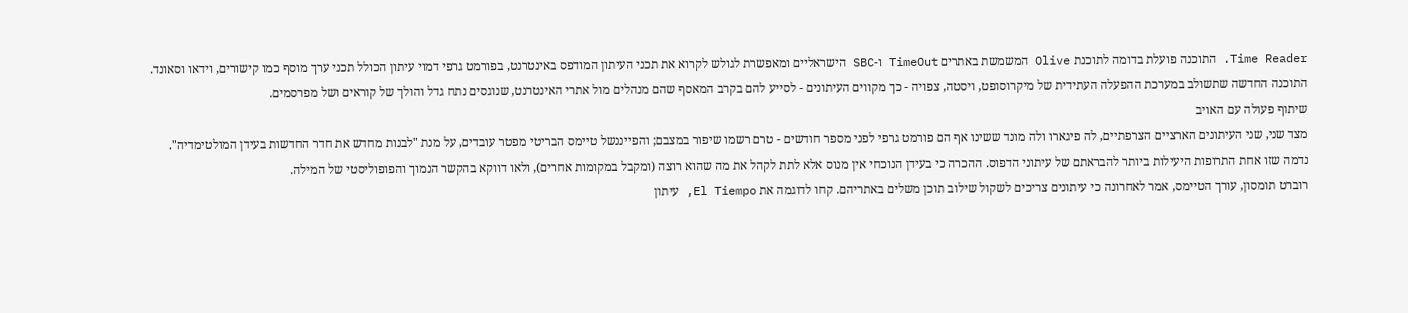Time Reader. התוכנה פועלת בדומה לתוכנת Olive המשמשת באתרים TimeOut ו-SBC הישראליים ומאפשרת לגולש לקרוא את תכני העיתון המודפס באינטרנט, בפורמט גרפי דמוי עיתון הכולל תכני ערך מוסף כמו קישורים, וידאו וסאונד.
התוכנה החדשה שתשולב במערכת ההפעלה העתידית של מיקרוסופט, ויסטה, צפויה - כך מקווים העיתונים - לסייע להם בקרב המאסף שהם מנהלים מול אתרי האינטרנט, שנוגסים נתח גדל והולך של קוראים ושל מפרסמים.
שיתוף פעולה עם האויב
מצד שני, שני העיתונים הארציים הצרפתיים, לה פיגארו ולה מונד ששינו אף הם פורמט גרפי לפני מספר חודשים - טרם רשמו שיפור במצבם; והפייננשל טיימס הבריטי מפטר עובדים, על מנת "לבנות מחדש את חדר החדשות בעידן המולטימדיה".
נדמה שזו אחת התרופות היעילות ביותר להבראתם של עיתוני הדפוס. ההכרה כי בעידן הנוכחי אין מנוס אלא לתת לקהל את מה שהוא רוצה (ומקבל במקומות אחרים), ולאו דווקא בהקשר הנמוך והפופוליסטי של המילה.
רוברט תומסון, עורך הטיימס, אמר לאחרונה כי עיתונים צריכים לשקול שילוב תוכן משלים באתריהם. קחו לדוגמה את El Tiempo, עיתון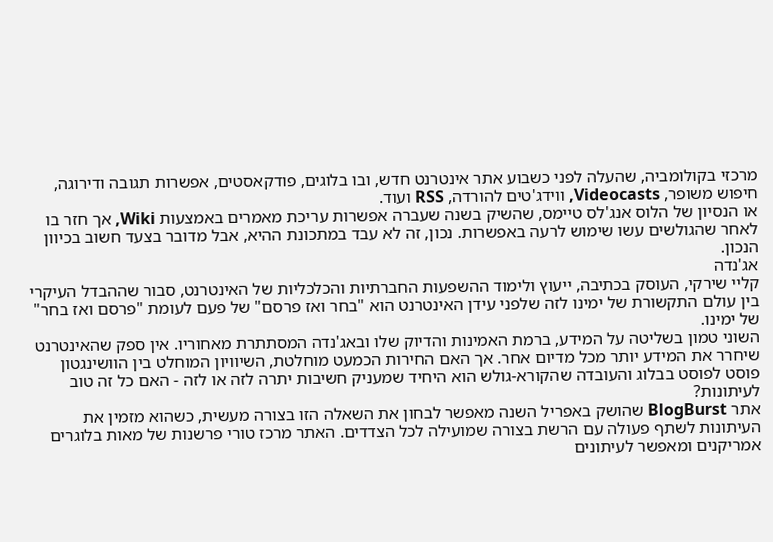מרכזי בקולומביה, שהעלה לפני כשבוע אתר אינטרנט חדש, ובו בלוגים, פודקאסטים, אפשרות תגובה ודירוגה, חיפוש משופר, Videocasts, ווידג'טים להורדה, RSS ועוד.
או הנסיון של הלוס אנג'לס טיימס, שהשיק בשנה שעברה אפשרות עריכת מאמרים באמצעות Wiki, אך חזר בו לאחר שהגולשים עשו שימוש לרעה באפשרות. נכון, זה לא עבד במתכונת ההיא, אבל מדובר בצעד חשוב בכיוון הנכון.
אג'נדה
קליי שירקי, העוסק בכתיבה, ייעוץ ולימוד ההשפעות החברתיות והכלכליות של האינטרנט, סבור שההבדל העיקרי בין עולם התקשורת של ימינו לזה שלפני עידן האינטרנט הוא "בחר ואז פרסם" של פעם לעומת "פרסם ואז בחר" של ימינו.
השוני טמון בשליטה על המידע, ברמת האמינות והדיוק שלו ובאג'נדה המסתתרת מאחוריו. אין ספק שהאינטרנט שיחרר את המידע יותר מכל מדיום אחר. אך האם החירות הכמעט מוחלטת, השיוויון המוחלט בין הוושינגטון פוסט לפוסט בבלוג והעובדה שהקורא-גולש הוא היחיד שמעניק חשיבות יתרה לזה או לזה - האם כל זה טוב לעיתונות?
אתר BlogBurst שהושק באפריל השנה מאפשר לבחון את השאלה הזו בצורה מעשית, כשהוא מזמין את העיתונות לשתף פעולה עם הרשת בצורה שמועילה לכל הצדדים. האתר מרכז טורי פרשנות של מאות בלוגרים אמריקנים ומאפשר לעיתונים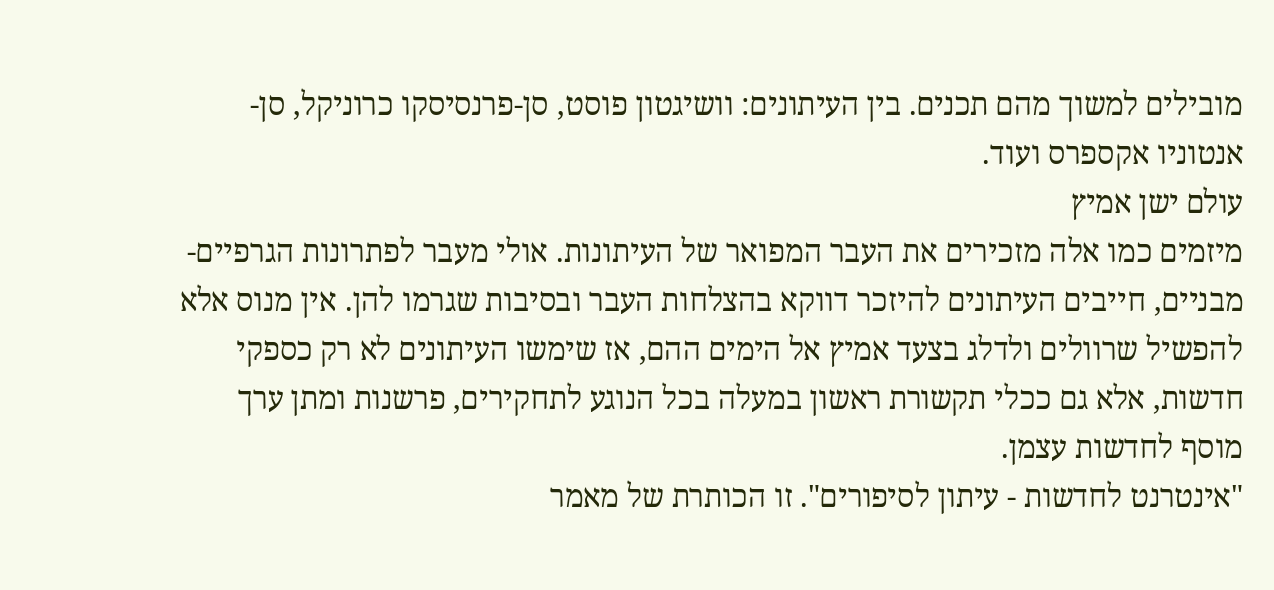מובילים למשוך מהם תכנים. בין העיתונים: וושיגטון פוסט, סן-פרנסיסקו כרוניקל, סן-אנטוניו אקספרס ועוד.
עולם ישן אמיץ
מיזמים כמו אלה מזכירים את העבר המפואר של העיתונות. אולי מעבר לפתרונות הגרפיים-מבניים, חייבים העיתונים להיזכר דווקא בהצלחות העבר ובסיבות שגרמו להן. אין מנוס אלא להפשיל שרוולים ולדלג בצעד אמיץ אל הימים ההם, אז שימשו העיתונים לא רק כספקי חדשות, אלא גם ככלי תקשורת ראשון במעלה בכל הנוגע לתחקירים, פרשנות ומתן ערך מוסף לחדשות עצמן.
"אינטרנט לחדשות - עיתון לסיפורים". זו הכותרת של מאמר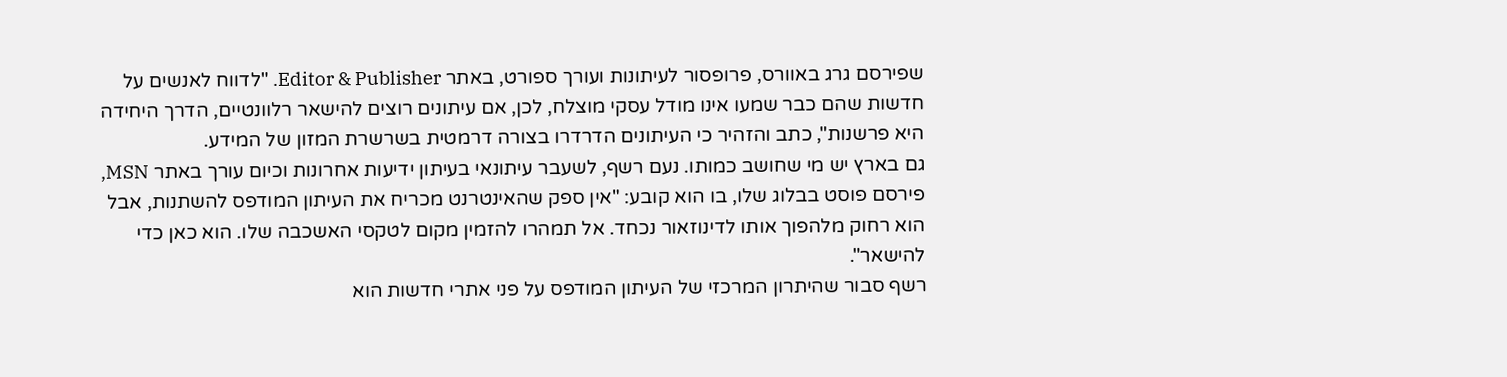שפירסם גרג באוורס, פרופסור לעיתונות ועורך ספורט, באתר Editor & Publisher. "לדווח לאנשים על חדשות שהם כבר שמעו אינו מודל עסקי מוצלח, לכן, אם עיתונים רוצים להישאר רלוונטיים, הדרך היחידה היא פרשנות", כתב והזהיר כי העיתונים הדרדרו בצורה דרמטית בשרשרת המזון של המידע.
גם בארץ יש מי שחושב כמותו. נעם רשף, לשעבר עיתונאי בעיתון ידיעות אחרונות וכיום עורך באתר MSN, פירסם פוסט בבלוג שלו, בו הוא קובע: "אין ספק שהאינטרנט מכריח את העיתון המודפס להשתנות, אבל הוא רחוק מלהפוך אותו לדינוזאור נכחד. אל תמהרו להזמין מקום לטקסי האשכבה שלו. הוא כאן כדי להישאר".
רשף סבור שהיתרון המרכזי של העיתון המודפס על פני אתרי חדשות הוא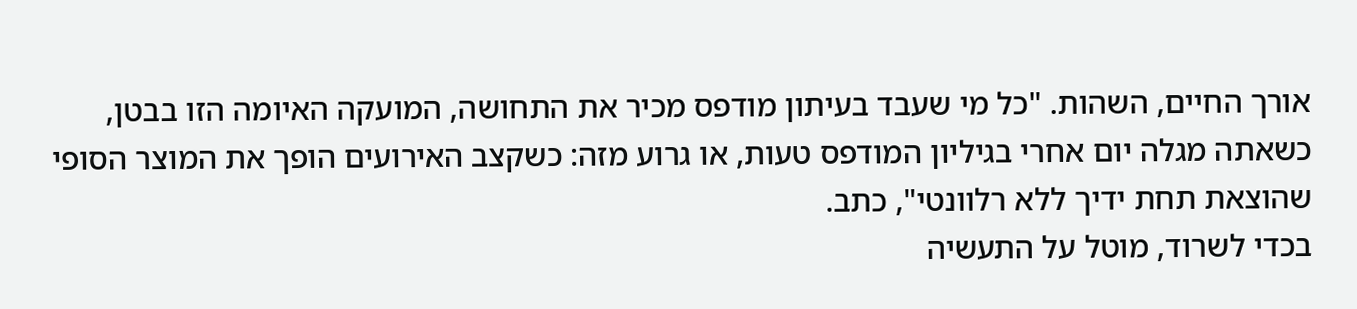אורך החיים, השהות. "כל מי שעבד בעיתון מודפס מכיר את התחושה, המועקה האיומה הזו בבטן, כשאתה מגלה יום אחרי בגיליון המודפס טעות, או גרוע מזה: כשקצב האירועים הופך את המוצר הסופי שהוצאת תחת ידיך ללא רלוונטי", כתב.
בכדי לשרוד, מוטל על התעשיה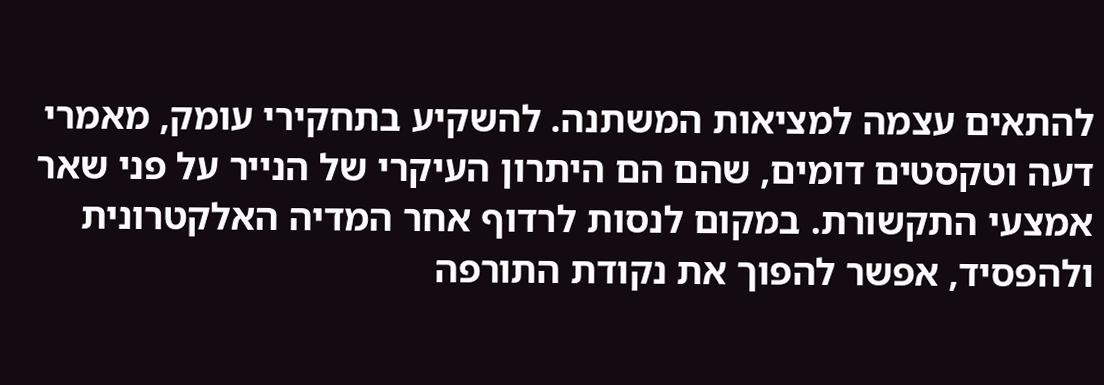להתאים עצמה למציאות המשתנה. להשקיע בתחקירי עומק, מאמרי דעה וטקסטים דומים, שהם הם היתרון העיקרי של הנייר על פני שאר אמצעי התקשורת. במקום לנסות לרדוף אחר המדיה האלקטרונית ולהפסיד, אפשר להפוך את נקודת התורפה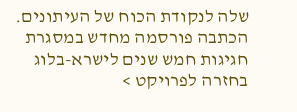שלה לנקודת הכוח של העיתונים.
הכתבה פורסמה מחדש במסגרת חגיגות חמש שנים לישרא-בלוג
בחזרה לפרויקט >